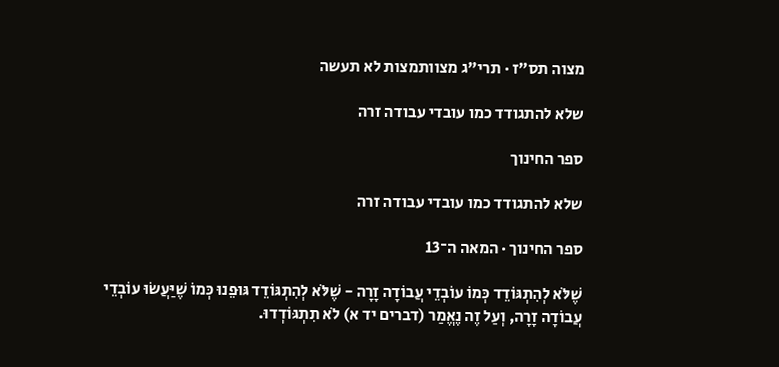מצוה תס״ז · תרי"ג מצוותמצות לא תעשה

שלא להתגודד כמו עובדי עבודה זרה

ספר החינוך

שלא להתגודד כמו עובדי עבודה זרה

ספר החינוך · המאה ה־13

שֶׁלֹּא לְהִתְגּוֹדֵד כְּמוֹ עוֹבְדֵי עֲבוֹדָה זָרָה - שֶׁלֹּא לְהִתְגּוֹדֵד גּוּפֵנוּ כְּמוֹ שֶׁיַּעֲשׂוּ עוֹבְדֵי עֲבוֹדָה זָרָה, וְעַל זֶה נֶאֱמַר (דברים יד א) לֹא תִתְגּוֹדְדוּ.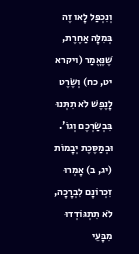וְנִכְפַּל לָאו זֶה בְּמִלָּה אַחֶרֶת, שֶׁנֶּאֱמַר (ויקרא יט, כח) וְשֶׂרֶט לָנֶפֶשׁ לֹא תִתְּנוּ בִּבְשַׂרְכֶם וְגוֹ'. וּבְמַסֶּכֶת יְבָמוֹת (יג, ב) אָמְרוּ זִכְרוֹנָם לִבְרָכָה, לֹא תִתְגּוֹדְדוּ מִבָּעֵי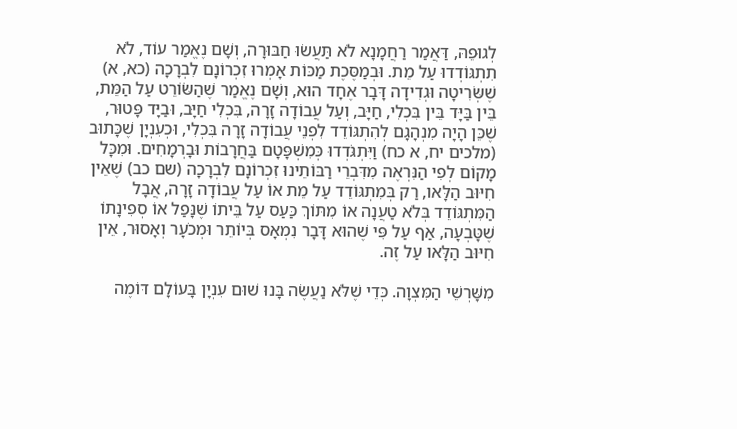לְגוּפֵהּ, דַּאֲמַר רַחֲמָנָא לֹא תַּעֲשׂוּ חַבּוּרָה, וְשָׁם נֶאֱמַר עוֹד, לֹא תִתְגּוֹדְדוּ עַל מֵת. וּבְמַסֶּכֶת מַכּוֹת אָמְרוּ זִכְרוֹנָם לִבְרָכָה (כא, א) שֶׁשְּׂרִיטָה וּגְדִידָה דָּבָר אֶחָד הוּא, וְשָׁם נֶאֱמַר שֶׁהַשּׂוֹרֵט עַל הַמֵּת, בֵּין בַּיָּד בֵּין בִּכְלִי, חַיָּב, וְעַל עֲבוֹדָה זָרָה, בִּכְלִי חַיָּב, וּבַיָּד פָּטוּר, שֶׁכֵּן הָיָה מִנְהָגָם לְהִתְגּוֹדֵד לִפְנֵי עֲבוֹדָה זָרָה בִּכְלִי, וּכְעִנְיָן שֶׁכָּתוּב (מלכים יח, א כח) וַיִּתְגֹּדְדוּ כְּמִשְׁפָּטָם בַּחֲרָבוֹת וּבָרְמָחִים. וּמִכָּל מָקוֹם לְפִי הַנִּרְאֶה מִדִּבְרֵי רַבּוֹתֵינוּ זִכְרוֹנָם לִבְרָכָה (שם כב) שֶׁאֵין חִיּוּב הַלָּאו, רַק בְּמִתְגּוֹדֵד עַל מֵת אוֹ עַל עֲבוֹדָה זָרָה, אֲבָל הַמִּתְגּוֹדֵד בְּלֹא טַעֲנָה אוֹ מִתּוֹךְ כַּעַס עַל בֵּיתוֹ שֶׁנָּפַל אוֹ סְפִינָתוֹ שֶׁטָּבְעָה, אַף עַל פִּי שֶׁהוּא דָּבָר נִמְאָס בְּיוֹתֵר וּמְכֹעָר וְאָסוּר, אֵין חִיּוּב הַלָּאו עַל זֶה.

מִשָּׁרְשֵׁי הַמִּצְוָה. כְּדֵי שֶׁלֹּא נַעֲשֶׂה בָּנוּ שׁוּם עִנְיָן בָּעוֹלָם דּוֹמֶה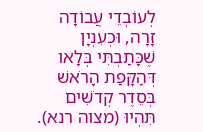לְעוֹבְדֵי עֲבוֹדָה זָרָה, וּכְעִנְיָן שֶׁכָּתַבְתִּי בְּלָאו דְּהַקָּפַת הָרֹאשׁ בְּסֵדֶר קְדֹשִׁים תִּהְיוּ (מצוה רנא).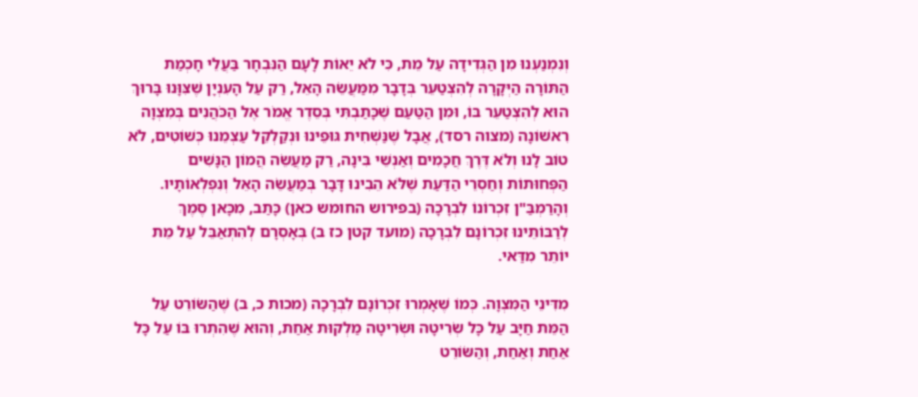וְנִמְנַעְנוּ מִן הַגְּדִידָה עַל מֵת, כִּי לֹא יֵאוֹת לָעָם הַנִּבְחָר בַּעֲלֵי חָכְמַת הַתּוֹרָה הַיְּקָרָה לְהִצְטַעֵר בְּדָבָר מִמַּעֲשֵׂה הָאֵל, רַק עַל הָעִנְיָן שֶׁצִּוָּנוּ בָּרוּךְ הוּא לְהִצְטַעֵר בּוֹ, וּמִן הַטַּעַם שֶׁכָּתַבְתִּי בְּסֵדֶר אֱמֹר אֶל הַכֹּהֲנִים בְּמִצְוָה רִאשׁוֹנָה (מצוה רסד), אֲבָל שֶׁנַּשְׁחִית גּוּפֵינוּ וּנְקַלְקֵל עַצְמֵנוּ כְּשׁוֹטִים, לֹא טוֹב לָנוּ וְלֹא דֶּרֶךְ חֲכָמִים וְאַנְשֵׁי בִּינָה, רַק מַעֲשֵׂה הֲמוֹן הַנָּשִׁים הַפְּחוּתוֹת וְחַסְרֵי הַדַּעַת שֶׁלֹּא הֵבִינוּ דָּבָר בְּמַעֲשֵׂה הָאֵל וְנִפְלְאוֹתָיו. וְהָרַמְבַּ"ן זִכְרוֹנוֹ לִבְרָכָה (בפירוש החומש כאן) כָּתַב, מִכָּאן סֶמֶךְ לְרַבּוֹתֵינוּ זִכְרוֹנָם לִבְרָכָה (מועד קטן כז ב) בְּאָסְרָם לְהִתְאַבֵּל עַל מֵת יוֹתֵר מִדַּאי.

מִדִּינֵי הַמִּצְוָה. כְּמוֹ שֶׁאָמְרוּ זִכְרוֹנָם לִבְרָכָה (מכות כ, ב) שֶׁהַשּׂוֹרֵט עַל הַמֵּת חַיָּב עַל כָּל שְׂרִיטָה וּשְׂרִיטָה מַלְקוּת אַחַת, וְהוּא שֶׁהִתְרוּ בּוֹ עַל כָּל אַחַת וְאַחַת, וְהַשּׂוֹרֵט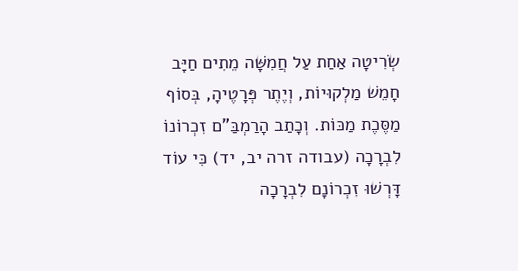שְׂרִיטָה אַחַת עַל חֲמִשָּׁה מֵתִים חַיָּב חָמֵשׁ מַלְקוּיוֹת, וְיֶתֶר פְּרָטֶיהָ, בְּסוֹף מַסֶּכֶת מַכּוֹת. וְכָתַב הָרַמְבַּ"ם זִכְרוֹנוֹ לִבְרָכָה (עבודה זרה יב, יד) כִּי עוֹד דָּרְשׁוּ זִכְרוֹנָם לִבְרָכָה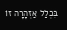בִּכְלַל אַזְהָרָה זוֹ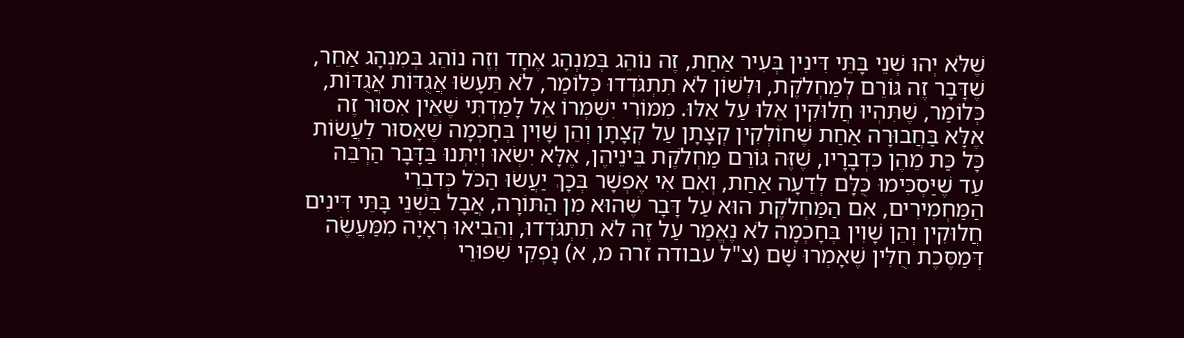שֶׁלֹּא יְהוּ שְׁנֵי בָּתֵּי דִּינִין בְּעִיר אַחַת, זֶה נוֹהֵג בְּמִנְהָג אֶחָד וְזֶה נוֹהֵג בְּמִנְהָג אַחֵר, שֶׁדָּבָר זֶה גּוֹרֵם לְמַחְלֹקֶת, וּלְשׁוֹן לֹא תִתְגֹּדְדוּ כְּלוֹמַר, לֹא תֵּעָשׂוּ אֲגֻדּוֹת אֲגֻדּוֹת, כְּלוֹמַר, שֶׁתִּהְיוּ חֲלוּקִין אֵלּוּ עַל אֵלּוּ. מִמּוֹרִי יִשְׁמְרוֹ אֵל לָמַדְתִּי שֶׁאֵין אִסּוּר זֶה אֶלָּא בַּחֲבוּרָה אַחַת שֶׁחוֹלְקִין קְצָתָן עַל קְצָתָן וְהֵן שָׁוִין בְּחָכְמָה שֶׁאָסוּר לַעֲשׂוֹת כָּל כַּת מֵהֶן כִּדְבָרָיו, שֶׁזֶּה גּוֹרֵם מַחְלֹקֶת בֵּינֵיהֶן, אֶלָּא יִשְׂאוּ וְיִתְּנוּ בַּדָּבָר הַרְבֵּה עַד שֶׁיַּסְכִּימוּ כֻּלָּם לְדֵעָה אַחַת, וְאִם אִי אֶפְשָׁר בְּכָךְ יַעֲשׂוּ הַכֹּל כְּדִבְרֵי הַמַּחְמִירִים, אִם הַמַּחְלֹקֶת הוּא עַל דָּבָר שֶׁהוּא מִן הַתּוֹרָה, אֲבָל בִּשְׁנֵי בָּתֵּי דִּינִים חֲלוּקִין וְהֵן שָׁוִין בְּחָכְמָה לֹא נֶאֱמַר עַל זֶה לֹא תִתְגֹּדְדוּ, וְהֵבִיאוּ רְאָיָה מִמַּעֲשֶׂה דְּמַסֶּכֶת חֻלִּין שֶׁאָמְרוּ שָׁם (צ"ל עבודה זרה מ, א) נָפְקִי שִׁפּוּרֵי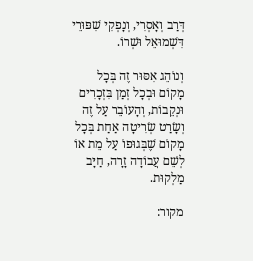דְּרַב וְאָסְרִי, וְנָפְקִי שִׁפּוּרֵי דִּשְׁמוּאֵל וּשְׁרוֹ.

וְנוֹהֵג אִסּוּר זֶה בְּכָל מָקוֹם וּבְכָל זְמַן בִּזְכָרִים וּנְקֵבוֹת, וְהָעוֹבֵר עַל זֶה וְשָׂרַט שְׂרִיטָה אַחַת בְּכָל מָקוֹם שֶׁבְּגוּפוֹ עַל מֵת אוֹ לְשֵׁם עֲבוֹדָה זָרָה, חַיָּב מַלְקוּת.

מקור: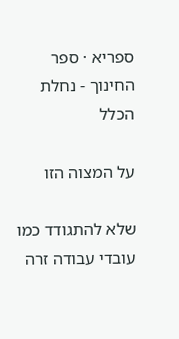ספריא · ספר החינוך - נחלת הכלל

על המצוה הזו

שלא להתגודד כמו עובדי עבודה זרה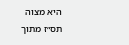היא מצוה תס״ז מתוך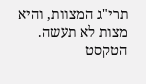תרי"ג המצוות, והיא מצות לא תעשה. הטקסט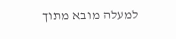למעלה מובא מתוך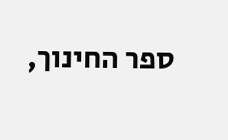ספר החינוך,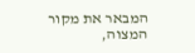המבאר את מקור המצוה,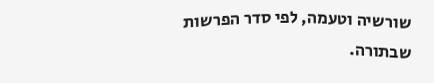שורשיה וטעמה, לפי סדר הפרשות שבתורה.